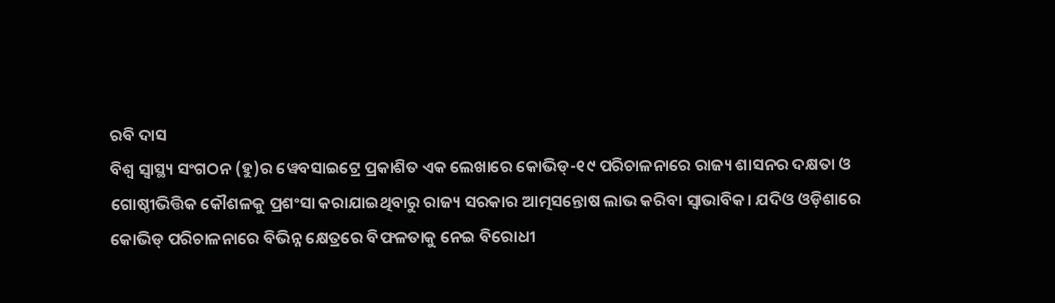ରବି ଦାସ
ବିଶ୍ୱ ସ୍ୱାସ୍ଥ୍ୟ ସଂଗଠନ (ହୁ)ର ୱେବସାଇଟ୍ରେ ପ୍ରକାଶିତ ଏକ ଲେଖାରେ କୋଭିଡ୍-୧୯ ପରିଚାଳନାରେ ରାଜ୍ୟ ଶାସନର ଦକ୍ଷତା ଓ ଗୋଷ୍ଠୀଭିତ୍ତିକ କୌଶଳକୁ ପ୍ରଶଂସା କରାଯାଇଥିବାରୁ ରାଜ୍ୟ ସରକାର ଆତ୍ମସନ୍ତୋଷ ଲାଭ କରିବା ସ୍ୱାଭାବିକ। ଯଦିଓ ଓଡ଼ିଶାରେ କୋଭିଡ୍ ପରିଚାଳନାରେ ବିଭିନ୍ନ କ୍ଷେତ୍ରରେ ବିଫଳତାକୁ ନେଇ ବିରୋଧୀ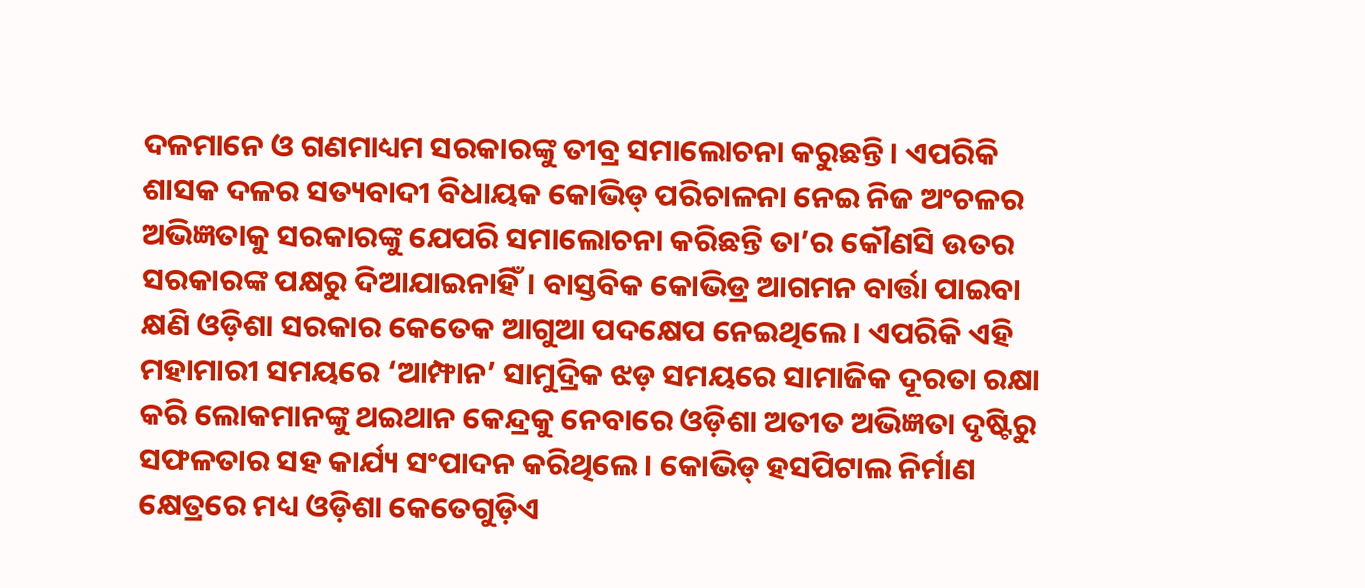ଦଳମାନେ ଓ ଗଣମାଧ୍ୟମ ସରକାରଙ୍କୁ ତୀବ୍ର ସମାଲୋଚନା କରୁଛନ୍ତି। ଏପରିକି ଶାସକ ଦଳର ସତ୍ୟବାଦୀ ବିଧାୟକ କୋଭିଡ୍ ପରିଚାଳନା ନେଇ ନିଜ ଅଂଚଳର ଅଭିଜ୍ଞତାକୁ ସରକାରଙ୍କୁ ଯେପରି ସମାଲୋଚନା କରିଛନ୍ତି ତା’ର କୌଣସି ଉତର ସରକାରଙ୍କ ପକ୍ଷରୁ ଦିଆଯାଇନାହିଁ। ବାସ୍ତବିକ କୋଭିଡ୍ର ଆଗମନ ବାର୍ତ୍ତା ପାଇବା କ୍ଷଣି ଓଡ଼ିଶା ସରକାର କେତେକ ଆଗୁଆ ପଦକ୍ଷେପ ନେଇଥିଲେ। ଏପରିକି ଏହି ମହାମାରୀ ସମୟରେ ‘ଆମ୍ଫାନ’ ସାମୁଦ୍ରିକ ଝଡ଼ ସମୟରେ ସାମାଜିକ ଦୂରତା ରକ୍ଷା କରି ଲୋକମାନଙ୍କୁ ଥଇଥାନ କେନ୍ଦ୍ରକୁ ନେବାରେ ଓଡ଼ିଶା ଅତୀତ ଅଭିଜ୍ଞତା ଦୃଷ୍ଟିରୁ ସଫଳତାର ସହ କାର୍ଯ୍ୟ ସଂପାଦନ କରିଥିଲେ। କୋଭିଡ୍ ହସପିଟାଲ ନିର୍ମାଣ କ୍ଷେତ୍ରରେ ମଧ୍ୟ ଓଡ଼ିଶା କେତେଗୁଡ଼ିଏ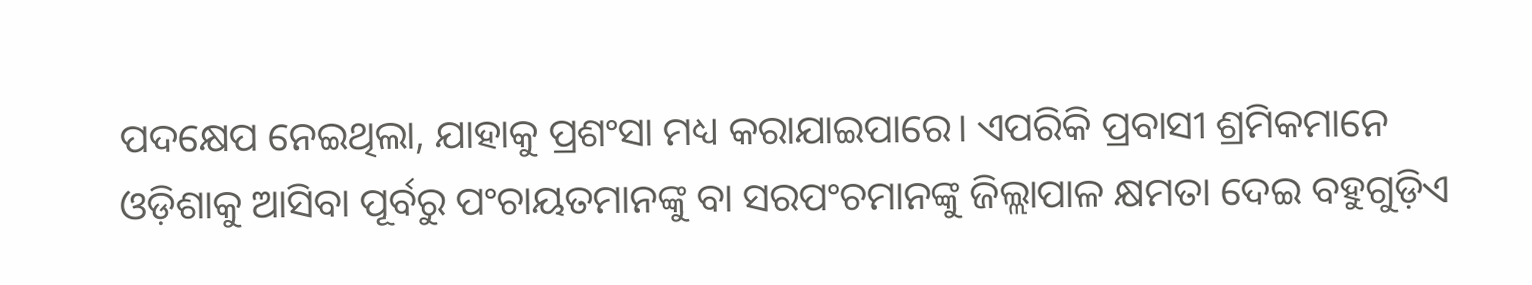ପଦକ୍ଷେପ ନେଇଥିଲା, ଯାହାକୁ ପ୍ରଶଂସା ମଧ୍ୟ କରାଯାଇପାରେ। ଏପରିକି ପ୍ରବାସୀ ଶ୍ରମିକମାନେ ଓଡ଼ିଶାକୁ ଆସିବା ପୂର୍ବରୁ ପଂଚାୟତମାନଙ୍କୁ ବା ସରପଂଚମାନଙ୍କୁ ଜିଲ୍ଲାପାଳ କ୍ଷମତା ଦେଇ ବହୁଗୁଡ଼ିଏ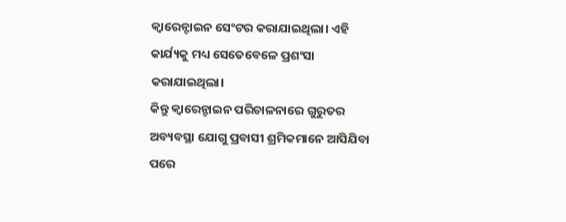କ୍ୱାରେନ୍ଟାଇନ ସେଂଟର କରାଯାଇଥିଲା। ଏହି କାର୍ଯ୍ୟକୁ ମଧ୍ୟ ସେତେବେଳେ ପ୍ରଶଂସା କରାଯାଇଥିଲା।
କିନ୍ତୁ କ୍ୱାରେନ୍ଟାଇନ ପରିଚାଳନାରେ ଗୁରୁତର ଅବ୍ୟବସ୍ଥା ଯୋଗୁ ପ୍ରବାସୀ ଶ୍ରମିକମାନେ ଆସିଯିବା ପରେ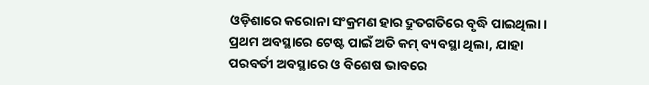ଓଡ଼ିଶାରେ କରୋନା ସଂକ୍ରମଣ ହାର ଦ୍ରୁତଗତିରେ ବୃଦ୍ଧି ପାଇଥିଲା। ପ୍ରଥମ ଅବସ୍ଥାରେ ଟେଷ୍ଟ ପାଇଁ ଅତି କମ୍ ବ୍ୟବସ୍ଥା ଥିଲା, ଯାହା ପରବର୍ତୀ ଅବସ୍ଥାରେ ଓ ବିଶେଷ ଭାବରେ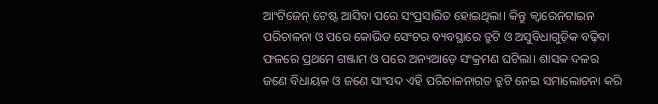ଆଂଟିଜେନ୍ ଟେଷ୍ଟ ଆସିବା ପରେ ସଂପ୍ରସାରିତ ହୋଇଥିଲା। କିନ୍ତୁ କ୍ୱାରେନଟାଇନ ପରିଚାଳନା ଓ ପରେ କୋଭିଡ ସେଂଟର ବ୍ୟବସ୍ଥାରେ ତ୍ରୁଟି ଓ ଅସୁବିଧାଗୁଡ଼ିକ ବଢ଼ିବା ଫଳରେ ପ୍ରଥମେ ଗଞ୍ଜାମ ଓ ପରେ ଅନ୍ୟଆଡ଼େ ସଂକ୍ରମଣ ଘଟିଲା। ଶାସକ ଦଳର ଜଣେ ବିଧାୟକ ଓ ଜଣେ ସାଂସଦ ଏହି ପରିଚାଳନାଗତ ତ୍ରୁଟି ନେଇ ସମାଲୋଚନା କରି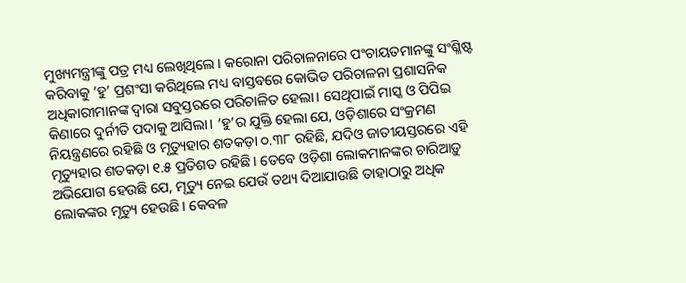ମୁଖ୍ୟମନ୍ତ୍ରୀଙ୍କୁ ପତ୍ର ମଧ୍ୟ ଲେଖିଥିଲେ। କରୋନା ପରିଚାଳନାରେ ପଂଚାୟତମାନଙ୍କୁ ସଂଶ୍ଳିଷ୍ଟ କରିବାକୁ ‘ହୁ’ ପ୍ରଶଂସା କରିଥିଲେ ମଧ୍ୟ ବାସ୍ତବରେ କୋଭିଡ ପରିଚାଳନା ପ୍ରଶାସନିକ ଅଧିକାରୀମାନଙ୍କ ଦ୍ୱାରା ସବୁସ୍ତରରେ ପରିଚାଳିତ ହେଲା। ସେଥିପାଇଁ ମାସ୍କ ଓ ପିପିଇ କିଣାରେ ଦୁର୍ନୀତି ପଦାକୁ ଆସିଲା। ‘ହୁ’ର ଯୁକ୍ତି ହେଲା ଯେ, ଓଡ଼ିଶାରେ ସଂକ୍ରମଣ ନିୟନ୍ତ୍ରଣରେ ରହିଛି ଓ ମୃତ୍ୟୁହାର ଶତକଡ଼ା ୦.୩୮ ରହିଛି, ଯଦିଓ ଜାତୀୟସ୍ତରରେ ଏହି ମୃତ୍ୟୁହାର ଶତକଡ଼ା ୧.୫ ପ୍ରତିଶତ ରହିଛି। ତେବେ ଓଡ଼ିଶା ଲୋକମାନଙ୍କର ଚାରିଆଡ଼ୁ ଅଭିଯୋଗ ହେଉଛି ଯେ, ମୃତ୍ୟୁ ନେଇ ଯେଉଁ ତଥ୍ୟ ଦିଆଯାଉଛି ତାହାଠାରୁ ଅଧିକ ଲୋକଙ୍କର ମୃତ୍ୟୁ ହେଉଛି। କେବଳ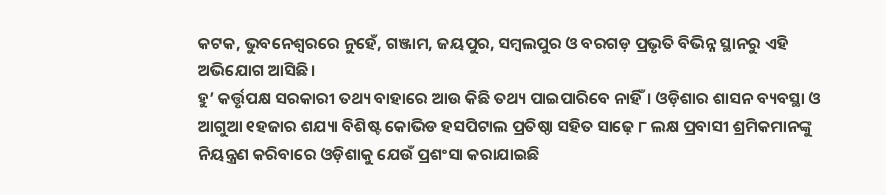କଟକ, ଭୁବନେଶ୍ୱରରେ ନୁହେଁ, ଗଞ୍ଜାମ, ଜୟପୁର, ସମ୍ବଲପୁର ଓ ବରଗଡ଼ ପ୍ରଭୃତି ବିଭିନ୍ନ ସ୍ଥାନରୁ ଏହି ଅଭିଯୋଗ ଆସିଛି।
ହୁ’ କର୍ତ୍ତୃପକ୍ଷ ସରକାରୀ ତଥ୍ୟ ବାହାରେ ଆଉ କିଛି ତଥ୍ୟ ପାଇପାରିବେ ନାହିଁ। ଓଡ଼ିଶାର ଶାସନ ବ୍ୟବସ୍ଥା ଓ ଆଗୁଆ ୧ହଜାର ଶଯ୍ୟା ବିଶିଷ୍ଟ କୋଭିଡ ହସପିଟାଲ ପ୍ରତିଷ୍ଠା ସହିତ ସାଢ଼େ ୮ ଲକ୍ଷ ପ୍ରବାସୀ ଶ୍ରମିକମାନଙ୍କୁ ନିୟନ୍ତ୍ରଣ କରିବାରେ ଓଡ଼ିଶାକୁ ଯେଉଁ ପ୍ରଶଂସା କରାଯାଇଛି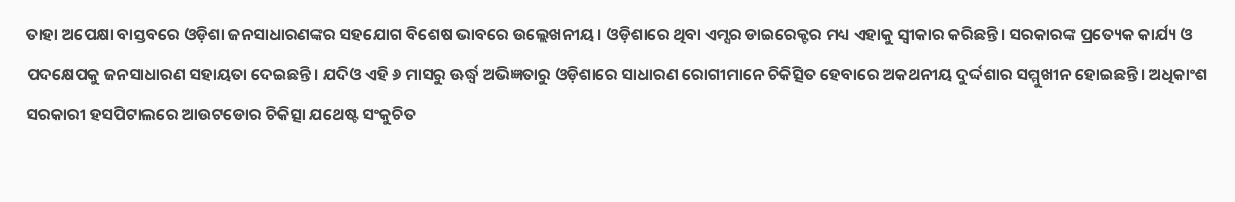ତାହା ଅପେକ୍ଷା ବାସ୍ତବରେ ଓଡ଼ିଶା ଜନସାଧାରଣଙ୍କର ସହଯୋଗ ବିଶେଷ ଭାବରେ ଉଲ୍ଲେଖନୀୟ। ଓଡ଼ିଶାରେ ଥିବା ଏମ୍ସର ଡାଇରେକ୍ଟର ମଧ୍ୟ ଏହାକୁ ସ୍ୱୀକାର କରିଛନ୍ତି। ସରକାରଙ୍କ ପ୍ରତ୍ୟେକ କାର୍ଯ୍ୟ ଓ ପଦକ୍ଷେପକୁ ଜନସାଧାରଣ ସହାୟତା ଦେଇଛନ୍ତି। ଯଦିଓ ଏହି ୬ ମାସରୁ ଊର୍ଦ୍ଧ୍ୱ ଅଭିଜ୍ଞତାରୁ ଓଡ଼ିଶାରେ ସାଧାରଣ ରୋଗୀମାନେ ଚିକିତ୍ସିତ ହେବାରେ ଅକଥନୀୟ ଦୁର୍ଦ୍ଦଶାର ସମ୍ମୁଖୀନ ହୋଇଛନ୍ତି। ଅଧିକାଂଶ ସରକାରୀ ହସପିଟାଲରେ ଆଉଟଡୋର ଚିକିତ୍ସା ଯଥେଷ୍ଟ ସଂକୁଚିତ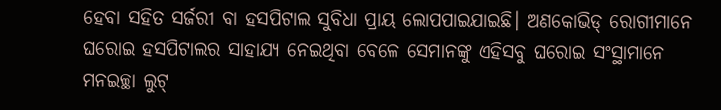ହେବା ସହିତ ସର୍ଜରୀ ବା ହସପିଟାଲ ସୁବିଧା ପ୍ରାୟ ଲୋପପାଇଯାଇଛି। ଅଣକୋଭିଡ୍ ରୋଗୀମାନେ ଘରୋଇ ହସପିଟାଲର ସାହାଯ୍ୟ ନେଇଥିବା ବେଳେ ସେମାନଙ୍କୁ ଏହିସବୁ ଘରୋଇ ସଂସ୍ଥାମାନେ ମନଇଚ୍ଛା ଲୁଟ୍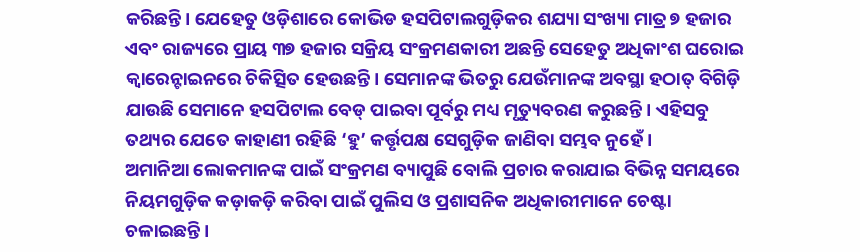କରିଛନ୍ତି। ଯେହେତୁ ଓଡ଼ିଶାରେ କୋଭିଡ ହସପିଟାଲଗୁଡ଼ିକର ଶଯ୍ୟା ସଂଖ୍ୟା ମାତ୍ର ୭ ହଜାର ଏବଂ ରାଜ୍ୟରେ ପ୍ରାୟ ୩୭ ହଜାର ସକ୍ରିୟ ସଂକ୍ରମଣକାରୀ ଅଛନ୍ତି ସେହେତୁ ଅଧିକାଂଶ ଘରୋଇ କ୍ୱାରେନ୍ଟାଇନରେ ଚିକିତ୍ସିତ ହେଉଛନ୍ତି। ସେମାନଙ୍କ ଭିତରୁ ଯେଉଁମାନଙ୍କ ଅବସ୍ଥା ହଠାତ୍ ବିଗିଡ଼ି ଯାଉଛି ସେମାନେ ହସପିଟାଲ ବେଡ୍ ପାଇବା ପୂର୍ବରୁ ମଧ୍ୟ ମୃତ୍ୟୁବରଣ କରୁଛନ୍ତି। ଏହିସବୁ ତଥ୍ୟର ଯେତେ କାହାଣୀ ରହିଛି ‘ହୁ’ କର୍ତ୍ତୃପକ୍ଷ ସେଗୁଡ଼ିକ ଜାଣିବା ସମ୍ଭବ ନୁହେଁ।
ଅମାନିଆ ଲୋକମାନଙ୍କ ପାଇଁ ସଂକ୍ରମଣ ବ୍ୟାପୁଛି ବୋଲି ପ୍ରଚାର କରାଯାଇ ବିଭିନ୍ନ ସମୟରେ ନିୟମଗୁଡ଼ିକ କଡ଼ାକଡ଼ି କରିବା ପାଇଁ ପୁଲିସ ଓ ପ୍ରଶାସନିକ ଅଧିକାରୀମାନେ ଚେଷ୍ଟା ଚଳାଇଛନ୍ତି।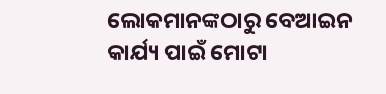ଲୋକମାନଙ୍କଠାରୁ ବେଆଇନ କାର୍ଯ୍ୟ ପାଇଁ ମୋଟା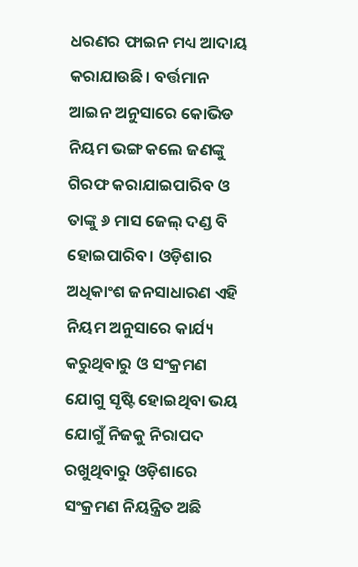ଧରଣର ଫାଇନ ମଧ୍ୟ ଆଦାୟ କରାଯାଉଛି। ବର୍ତ୍ତମାନ ଆଇନ ଅନୁସାରେ କୋଭିଡ ନିୟମ ଭଙ୍ଗ କଲେ ଜଣଙ୍କୁ ଗିରଫ କରାଯାଇପାରିବ ଓ ତାଙ୍କୁ ୬ ମାସ ଜେଲ୍ ଦଣ୍ଡ ବି ହୋଇପାରିବ। ଓଡ଼ିଶାର ଅଧିକାଂଶ ଜନସାଧାରଣ ଏହି ନିୟମ ଅନୁସାରେ କାର୍ଯ୍ୟ କରୁଥିବାରୁ ଓ ସଂକ୍ରମଣ ଯୋଗୁ ସୃଷ୍ଟି ହୋଇଥିବା ଭୟ ଯୋଗୁଁ ନିଜକୁ ନିରାପଦ ରଖୁଥିବାରୁ ଓଡ଼ିଶାରେ ସଂକ୍ରମଣ ନିୟନ୍ତ୍ରିତ ଅଛି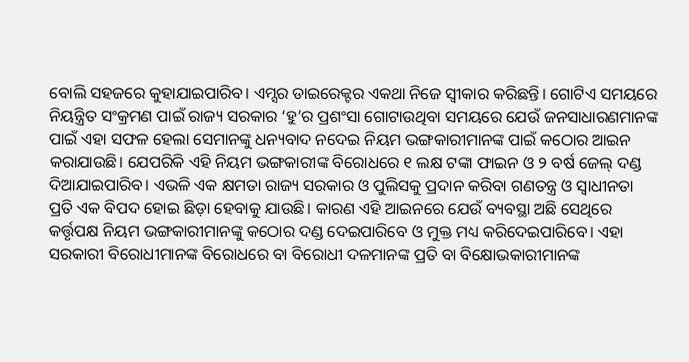ବୋଲି ସହଜରେ କୁହାଯାଇପାରିବ। ଏମ୍ସର ଡାଇରେକ୍ଟର ଏକଥା ନିଜେ ସ୍ୱୀକାର କରିଛନ୍ତି। ଗୋଟିଏ ସମୟରେ ନିୟନ୍ତ୍ରିତ ସଂକ୍ରମଣ ପାଇଁ ରାଜ୍ୟ ସରକାର ‘ହୁ’ର ପ୍ରଶଂସା ଗୋଟାଉଥିବା ସମୟରେ ଯେଉଁ ଜନସାଧାରଣମାନଙ୍କ ପାଇଁ ଏହା ସଫଳ ହେଲା ସେମାନଙ୍କୁ ଧନ୍ୟବାଦ ନଦେଇ ନିୟମ ଭଙ୍ଗକାରୀମାନଙ୍କ ପାଇଁ କଠୋର ଆଇନ କରାଯାଉଛି। ଯେପରିକି ଏହି ନିୟମ ଭଙ୍ଗକାରୀଙ୍କ ବିରୋଧରେ ୧ ଲକ୍ଷ ଟଙ୍କା ଫାଇନ ଓ ୨ ବର୍ଷ ଜେଲ୍ ଦଣ୍ଡ ଦିଆଯାଇପାରିବ। ଏଭଳି ଏକ କ୍ଷମତା ରାଜ୍ୟ ସରକାର ଓ ପୁଲିସକୁ ପ୍ରଦାନ କରିବା ଗଣତନ୍ତ୍ର ଓ ସ୍ୱାଧୀନତା ପ୍ରତି ଏକ ବିପଦ ହୋଇ ଛିଡ଼ା ହେବାକୁ ଯାଉଛି। କାରଣ ଏହି ଆଇନରେ ଯେଉଁ ବ୍ୟବସ୍ଥା ଅଛି ସେଥିରେ କର୍ତ୍ତୃପକ୍ଷ ନିୟମ ଭଙ୍ଗକାରୀମାନଙ୍କୁ କଠୋର ଦଣ୍ଡ ଦେଇପାରିବେ ଓ ମୁକ୍ତ ମଧ୍ୟ କରିଦେଇପାରିବେ। ଏହା ସରକାରୀ ବିରୋଧୀମାନଙ୍କ ବିରୋଧରେ ବା ବିରୋଧୀ ଦଳମାନଙ୍କ ପ୍ରତି ବା ବିକ୍ଷୋଭକାରୀମାନଙ୍କ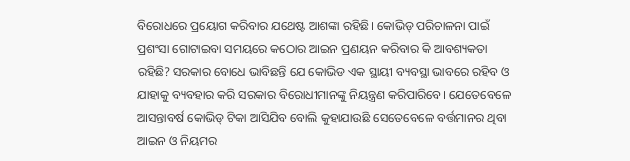ବିରୋଧରେ ପ୍ରୟୋଗ କରିବାର ଯଥେଷ୍ଟ ଆଶଙ୍କା ରହିଛି। କୋଭିଡ୍ ପରିଚାଳନା ପାଇଁ ପ୍ରଶଂସା ଗୋଟାଇବା ସମୟରେ କଠୋର ଆଇନ ପ୍ରଣୟନ କରିବାର କି ଆବଶ୍ୟକତା ରହିଛି? ସରକାର ବୋଧେ ଭାବିଛନ୍ତି ଯେ କୋଭିଡ ଏକ ସ୍ଥାୟୀ ବ୍ୟବସ୍ଥା ଭାବରେ ରହିବ ଓ ଯାହାକୁ ବ୍ୟବହାର କରି ସରକାର ବିରୋଧୀମାନଙ୍କୁ ନିୟନ୍ତ୍ରଣ କରିପାରିବେ। ଯେତେବେଳେ ଆସନ୍ତାବର୍ଷ କୋଭିଡ୍ ଟିକା ଆସିଯିବ ବୋଲି କୁହାଯାଉଛି ସେତେବେଳେ ବର୍ତ୍ତମାନର ଥିବା ଆଇନ ଓ ନିୟମର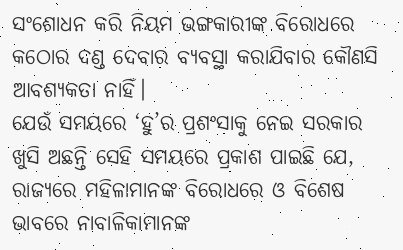ସଂଶୋଧନ କରି ନିୟମ ଭଙ୍ଗକାରୀଙ୍କ ବିରୋଧରେ କଠୋର ଦଣ୍ଡ ଦେବାର ବ୍ୟବସ୍ଥା କରାଯିବାର କୌଣସି ଆବଶ୍ୟକତା ନାହିଁ।
ଯେଉଁ ସମୟରେ ‘ହୁ’ର ପ୍ରଶଂସାକୁ ନେଇ ସରକାର ଖୁସି ଅଛନ୍ତି ସେହି ସମୟରେ ପ୍ରକାଶ ପାଇଛି ଯେ, ରାଜ୍ୟରେ ମହିଳାମାନଙ୍କ ବିରୋଧରେ ଓ ବିଶେଷ ଭାବରେ ନାବାଳିକାମାନଙ୍କ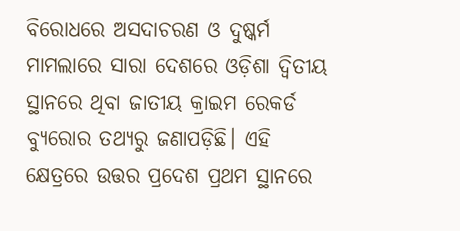ବିରୋଧରେ ଅସଦାଚରଣ ଓ ଦୁଷ୍କର୍ମ ମାମଲାରେ ସାରା ଦେଶରେ ଓଡ଼ିଶା ଦ୍ୱିତୀୟ ସ୍ଥାନରେ ଥିବା ଜାତୀୟ କ୍ରାଇମ ରେକର୍ଡ ବ୍ୟୁରୋର ତଥ୍ୟରୁ ଜଣାପଡ଼ିଛି। ଏହି କ୍ଷେତ୍ରରେ ଉତ୍ତର ପ୍ରଦେଶ ପ୍ରଥମ ସ୍ଥାନରେ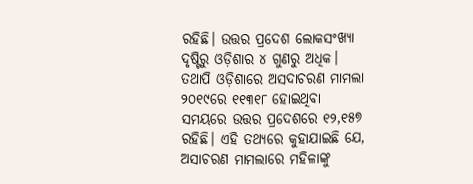ରହିଛି। ଉତ୍ତର ପ୍ରଦେଶ ଲୋକସଂଖ୍ୟା ଦୃଷ୍ଟିରୁ ଓଡ଼ିଶାର ୪ ଗୁଣରୁ ଅଧିକ। ତଥାପି ଓଡ଼ିଶାରେ ଅସଦାଚରଣ ମାମଲା ୨୦୧୯ରେ ୧୧୩୧୮ ହୋଇଥିବା ସମୟରେ ଉତ୍ତର ପ୍ରଦେଶରେ ୧୨,୧୫୭ ରହିଛି। ଏହି ତଥ୍ୟରେ କୁହାଯାଇଛି ଯେ, ଅସାଚରଣ ମାମଲାରେ ମହିଳାଙ୍କୁ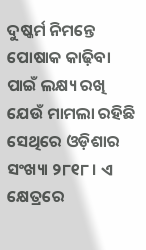ଦୁଷ୍କର୍ମ ନିମନ୍ତେ ପୋଷାକ କାଢ଼ିବା ପାଇଁ ଲକ୍ଷ୍ୟ ରଖି ଯେଉଁ ମାମଲା ରହିଛି ସେଥିରେ ଓଡ଼ିଶାର ସଂଖ୍ୟା ୨୮୧୮। ଏ କ୍ଷେତ୍ରରେ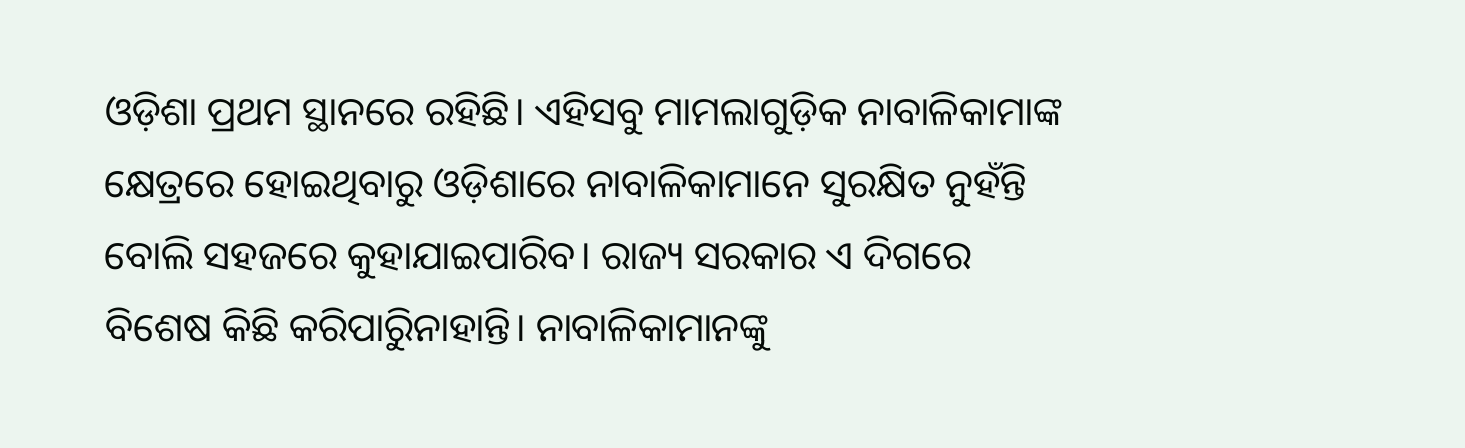ଓଡ଼ିଶା ପ୍ରଥମ ସ୍ଥାନରେ ରହିଛି। ଏହିସବୁ ମାମଲାଗୁଡ଼ିକ ନାବାଳିକାମାଙ୍କ କ୍ଷେତ୍ରରେ ହୋଇଥିବାରୁ ଓଡ଼ିଶାରେ ନାବାଳିକାମାନେ ସୁରକ୍ଷିତ ନୁହଁନ୍ତି ବୋଲି ସହଜରେ କୁହାଯାଇପାରିବ। ରାଜ୍ୟ ସରକାର ଏ ଦିଗରେ ବିଶେଷ କିଛି କରିପାରିୁନାହାନ୍ତି। ନାବାଳିକାମାନଙ୍କୁ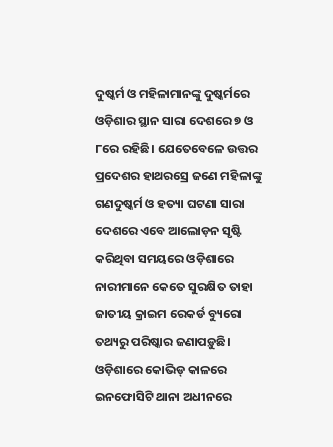ଦୁଷ୍କର୍ମ ଓ ମହିଳାମାନଙ୍କୁ ଦୁଷ୍କର୍ମରେ ଓଡ଼ିଶାର ସ୍ଥାନ ସାରା ଦେଶରେ ୭ ଓ ୮ରେ ରହିଛି। ଯେତେବେଳେ ଉତ୍ତର ପ୍ରଦେଶର ହାଥରସ୍ରେ ଜଣେ ମହିଳାଙ୍କୁ ଗଣଦୁଷ୍କର୍ମ ଓ ହତ୍ୟା ଘଟଣା ସାରା ଦେଶରେ ଏବେ ଆଲୋଡ଼ନ ସୃଷ୍ଟି କରିଥିବା ସମୟରେ ଓଡ଼ିଶାରେ ନାରୀମାନେ କେତେ ସୁରକ୍ଷିତ ତାହା ଜାତୀୟ କ୍ରାଇମ ରେକର୍ଡ ବ୍ୟୁରୋ ତଥ୍ୟରୁ ପରିଷ୍କାର ଜଣାପଡ଼ୁଛି। ଓଡ଼ିଶାରେ କୋଭିଡ୍ କାଳରେ ଇନଫୋସିଟି ଥାନା ଅଧୀନରେ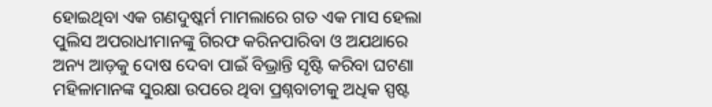ହୋଇଥିବା ଏକ ଗଣଦୁଷ୍କର୍ମ ମାମଲାରେ ଗତ ଏକ ମାସ ହେଲା ପୁଲିସ ଅପରାଧୀମାନଙ୍କୁ ଗିରଫ କରିନପାରିବା ଓ ଅଯଥାରେ ଅନ୍ୟ ଆଡ଼କୁ ଦୋଷ ଦେବା ପାଇଁ ବିଭ୍ରାନ୍ତି ସୃଷ୍ଟି କରିବା ଘଟଣା ମହିଳାମାନଙ୍କ ସୁରକ୍ଷା ଉପରେ ଥିବା ପ୍ରଶ୍ନବାଚୀକୁ ଅଧିକ ସ୍ପଷ୍ଟ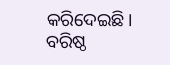କରିଦେଇଛି।
ବରିଷ୍ଠ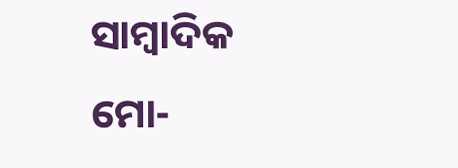ସାମ୍ବାଦିକ
ମୋ-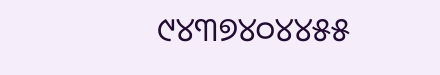୯୪୩୭୪୦୪୪୫୫